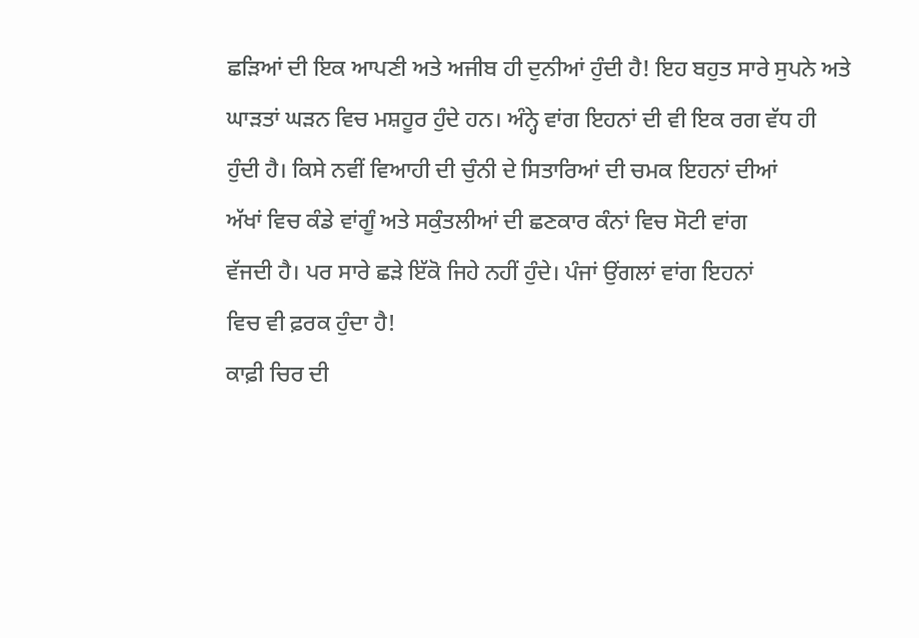ਛੜਿਆਂ ਦੀ ਇਕ ਆਪਣੀ ਅਤੇ ਅਜੀਬ ਹੀ ਦੁਨੀਆਂ ਹੁੰਦੀ ਹੈ! ਇਹ ਬਹੁਤ ਸਾਰੇ ਸੁਪਨੇ ਅਤੇ
ਘਾੜਤਾਂ ਘੜਨ ਵਿਚ ਮਸ਼ਹੂਰ ਹੁੰਦੇ ਹਨ। ਅੰਨ੍ਹੇ ਵਾਂਗ ਇਹਨਾਂ ਦੀ ਵੀ ਇਕ ਰਗ ਵੱਧ ਹੀ
ਹੁੰਦੀ ਹੈ। ਕਿਸੇ ਨਵੀਂ ਵਿਆਹੀ ਦੀ ਚੁੰਨੀ ਦੇ ਸਿਤਾਰਿਆਂ ਦੀ ਚਮਕ ਇਹਨਾਂ ਦੀਆਂ
ਅੱਖਾਂ ਵਿਚ ਕੰਡੇ ਵਾਂਗੂੰ ਅਤੇ ਸਕੁੰਤਲੀਆਂ ਦੀ ਛਣਕਾਰ ਕੰਨਾਂ ਵਿਚ ਸੋਟੀ ਵਾਂਗ
ਵੱਜਦੀ ਹੈ। ਪਰ ਸਾਰੇ ਛੜੇ ਇੱਕੋ ਜਿਹੇ ਨਹੀਂ ਹੁੰਦੇ। ਪੰਜਾਂ ਉਂਗਲਾਂ ਵਾਂਗ ਇਹਨਾਂ
ਵਿਚ ਵੀ ਫ਼ਰਕ ਹੁੰਦਾ ਹੈ!
ਕਾਫ਼ੀ ਚਿਰ ਦੀ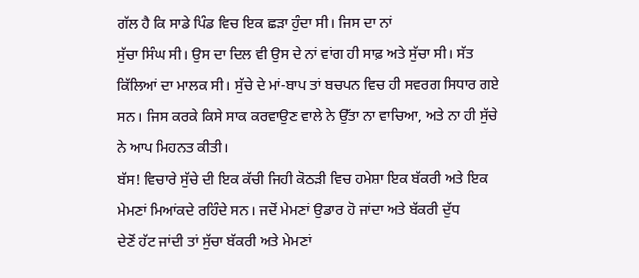ਗੱਲ ਹੈ ਕਿ ਸਾਡੇ ਪਿੰਡ ਵਿਚ ਇਕ ਛੜਾ ਹੁੰਦਾ ਸੀ। ਜਿਸ ਦਾ ਨਾਂ
ਸੁੱਚਾ ਸਿੰਘ ਸੀ। ਉਸ ਦਾ ਦਿਲ ਵੀ ਉਸ ਦੇ ਨਾਂ ਵਾਂਗ ਹੀ ਸਾਫ਼ ਅਤੇ ਸੁੱਚਾ ਸੀ। ਸੱਤ
ਕਿੱਲਿਆਂ ਦਾ ਮਾਲਕ ਸੀ। ਸੁੱਚੇ ਦੇ ਮਾਂ-ਬਾਪ ਤਾਂ ਬਚਪਨ ਵਿਚ ਹੀ ਸਵਰਗ ਸਿਧਾਰ ਗਏ
ਸਨ। ਜਿਸ ਕਰਕੇ ਕਿਸੇ ਸਾਕ ਕਰਵਾਉਣ ਵਾਲੇ ਨੇ ਉੱਤਾ ਨਾ ਵਾਚਿਆ, ਅਤੇ ਨਾ ਹੀ ਸੁੱਚੇ
ਨੇ ਆਪ ਮਿਹਨਤ ਕੀਤੀ।
ਬੱਸ! ਵਿਚਾਰੇ ਸੁੱਚੇ ਦੀ ਇਕ ਕੱਚੀ ਜਿਹੀ ਕੋਠੜੀ ਵਿਚ ਹਮੇਸ਼ਾ ਇਕ ਬੱਕਰੀ ਅਤੇ ਇਕ
ਮੇਮਣਾਂ ਮਿਆਂਕਦੇ ਰਹਿੰਦੇ ਸਨ। ਜਦੋਂ ਮੇਮਣਾਂ ਉਡਾਰ ਹੋ ਜਾਂਦਾ ਅਤੇ ਬੱਕਰੀ ਦੁੱਧ
ਦੇਣੋਂ ਹੱਟ ਜਾਂਦੀ ਤਾਂ ਸੁੱਚਾ ਬੱਕਰੀ ਅਤੇ ਮੇਮਣਾਂ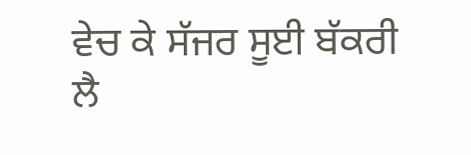ਵੇਚ ਕੇ ਸੱਜਰ ਸੂਈ ਬੱਕਰੀ ਲੈ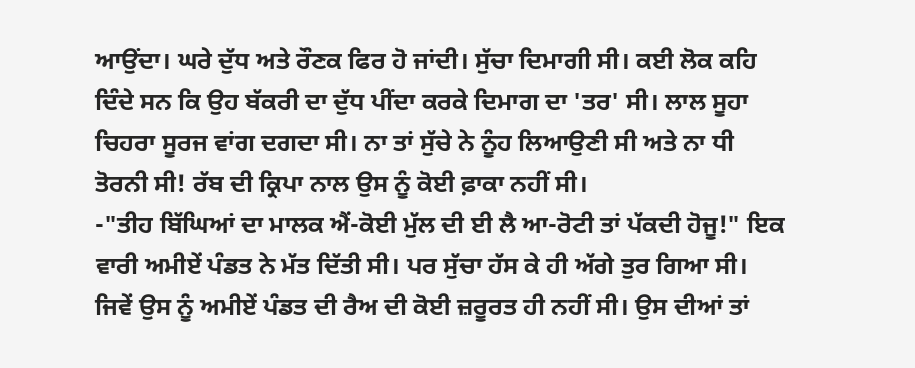ਆਉਂਦਾ। ਘਰੇ ਦੁੱਧ ਅਤੇ ਰੌਣਕ ਫਿਰ ਹੋ ਜਾਂਦੀ। ਸੁੱਚਾ ਦਿਮਾਗੀ ਸੀ। ਕਈ ਲੋਕ ਕਹਿ
ਦਿੰਦੇ ਸਨ ਕਿ ਉਹ ਬੱਕਰੀ ਦਾ ਦੁੱਧ ਪੀਂਦਾ ਕਰਕੇ ਦਿਮਾਗ ਦਾ 'ਤਰ' ਸੀ। ਲਾਲ ਸੂਹਾ
ਚਿਹਰਾ ਸੂਰਜ ਵਾਂਗ ਦਗਦਾ ਸੀ। ਨਾ ਤਾਂ ਸੁੱਚੇ ਨੇ ਨੂੰਹ ਲਿਆਉਣੀ ਸੀ ਅਤੇ ਨਾ ਧੀ
ਤੋਰਨੀ ਸੀ! ਰੱਬ ਦੀ ਕ੍ਰਿਪਾ ਨਾਲ ਉਸ ਨੂੰ ਕੋਈ ਫ਼ਾਕਾ ਨਹੀਂ ਸੀ।
-"ਤੀਹ ਬਿੱਘਿਆਂ ਦਾ ਮਾਲਕ ਐਂ-ਕੋਈ ਮੁੱਲ ਦੀ ਈ ਲੈ ਆ-ਰੋਟੀ ਤਾਂ ਪੱਕਦੀ ਹੋਜੂ!" ਇਕ
ਵਾਰੀ ਅਮੀਏਂ ਪੰਡਤ ਨੇ ਮੱਤ ਦਿੱਤੀ ਸੀ। ਪਰ ਸੁੱਚਾ ਹੱਸ ਕੇ ਹੀ ਅੱਗੇ ਤੁਰ ਗਿਆ ਸੀ।
ਜਿਵੇਂ ਉਸ ਨੂੰ ਅਮੀਏਂ ਪੰਡਤ ਦੀ ਰੈਅ ਦੀ ਕੋਈ ਜ਼ਰੂਰਤ ਹੀ ਨਹੀਂ ਸੀ। ਉਸ ਦੀਆਂ ਤਾਂ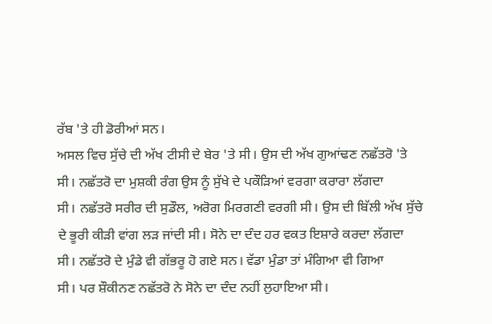ਰੱਬ 'ਤੇ ਹੀ ਡੋਰੀਆਂ ਸਨ।
ਅਸਲ ਵਿਚ ਸੁੱਚੇ ਦੀ ਅੱਖ ਟੀਸੀ ਦੇ ਬੇਰ 'ਤੇ ਸੀ। ਉਸ ਦੀ ਅੱਖ ਗੁਆਂਢਣ ਨਛੱਤਰੋ 'ਤੇ
ਸੀ। ਨਛੱਤਰੋ ਦਾ ਮੁਸ਼ਕੀ ਰੰਗ ਉਸ ਨੂੰ ਸੁੱਖੇ ਦੇ ਪਕੌੜਿਆਂ ਵਰਗਾ ਕਰਾਰਾ ਲੱਗਦਾ
ਸੀ। ਨਛੱਤਰੋ ਸਰੀਰ ਦੀ ਸੁਡੌਲ, ਅਰੋਗ ਮਿਰਗਣੀ ਵਰਗੀ ਸੀ। ਉਸ ਦੀ ਬਿੱਲੀ ਅੱਖ ਸੁੱਚੇ
ਦੇ ਭੂਰੀ ਕੀੜੀ ਵਾਂਗ ਲੜ ਜਾਂਦੀ ਸੀ। ਸੋਨੇ ਦਾ ਦੰਦ ਹਰ ਵਕਤ ਇਸ਼ਾਰੇ ਕਰਦਾ ਲੱਗਦਾ
ਸੀ। ਨਛੱਤਰੋ ਦੇ ਮੁੰਡੇ ਵੀ ਗੱਭਰੂ ਹੋ ਗਏ ਸਨ। ਵੱਡਾ ਮੁੰਡਾ ਤਾਂ ਮੰਗਿਆ ਵੀ ਗਿਆ
ਸੀ। ਪਰ ਸ਼ੌਕੀਨਣ ਨਛੱਤਰੋ ਨੇ ਸੋਨੇ ਦਾ ਦੰਦ ਨਹੀਂ ਲੁਹਾਇਆ ਸੀ।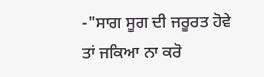-"ਸਾਗ ਸੂਗ ਦੀ ਜਰੂਰਤ ਹੋਵੇ ਤਾਂ ਜਕਿਆ ਨਾ ਕਰੋ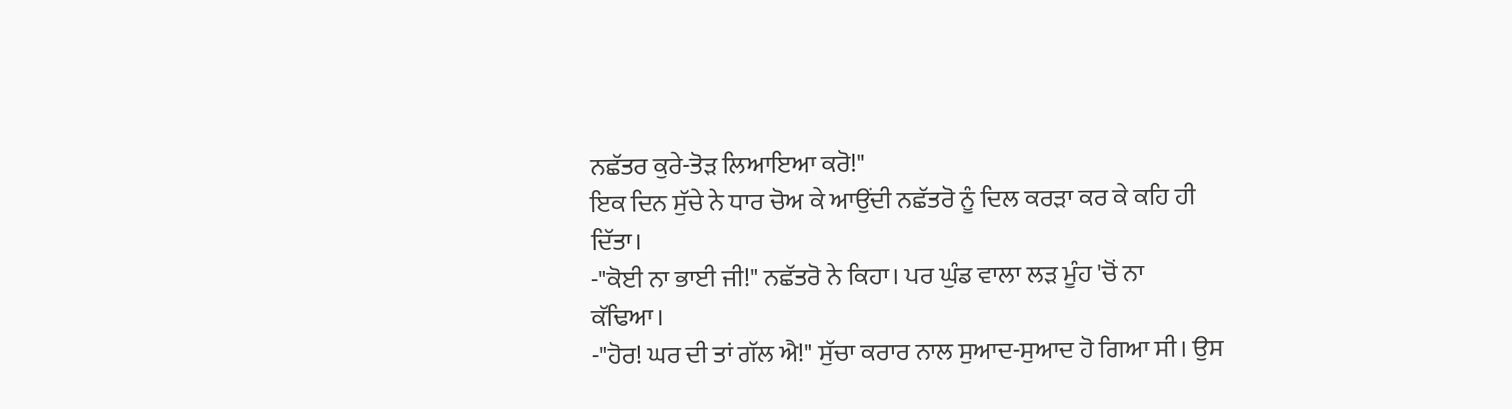ਨਛੱਤਰ ਕੁਰੇ-ਤੋੜ ਲਿਆਇਆ ਕਰੋ!"
ਇਕ ਦਿਨ ਸੁੱਚੇ ਨੇ ਧਾਰ ਚੋਅ ਕੇ ਆਉਂਦੀ ਨਛੱਤਰੋ ਨੂੰ ਦਿਲ ਕਰੜਾ ਕਰ ਕੇ ਕਹਿ ਹੀ
ਦਿੱਤਾ।
-"ਕੋਈ ਨਾ ਭਾਈ ਜੀ!" ਨਛੱਤਰੋ ਨੇ ਕਿਹਾ। ਪਰ ਘੁੰਡ ਵਾਲਾ ਲੜ ਮੂੰਹ 'ਚੋਂ ਨਾ
ਕੱਢਿਆ।
-"ਹੋਰ! ਘਰ ਦੀ ਤਾਂ ਗੱਲ ਐ!" ਸੁੱਚਾ ਕਰਾਰ ਨਾਲ ਸੁਆਦ-ਸੁਆਦ ਹੋ ਗਿਆ ਸੀ। ਉਸ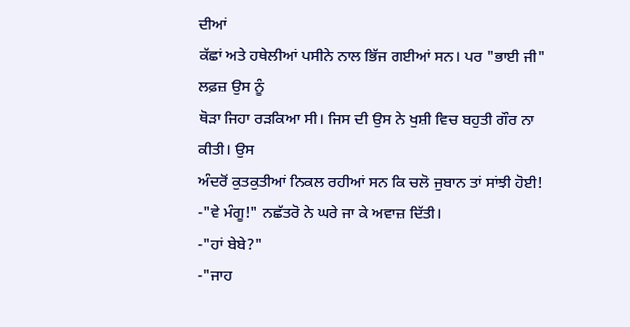ਦੀਆਂ
ਕੱਛਾਂ ਅਤੇ ਹਥੇਲੀਆਂ ਪਸੀਨੇ ਨਾਲ ਭਿੱਜ ਗਈਆਂ ਸਨ। ਪਰ "ਭਾਈ ਜੀ" ਲਫ਼ਜ਼ ਉਸ ਨੂੰ
ਥੋੜਾ ਜਿਹਾ ਰੜਕਿਆ ਸੀ। ਜਿਸ ਦੀ ਉਸ ਨੇ ਖੁਸ਼ੀ ਵਿਚ ਬਹੁਤੀ ਗੌਰ ਨਾ ਕੀਤੀ। ਉਸ
ਅੰਦਰੋਂ ਕੁਤਕੁਤੀਆਂ ਨਿਕਲ ਰਹੀਆਂ ਸਨ ਕਿ ਚਲੋ ਜੁਬਾਨ ਤਾਂ ਸਾਂਝੀ ਹੋਈ!
-"ਵੇ ਮੰਗੂ!" ਨਛੱਤਰੋ ਨੇ ਘਰੇ ਜਾ ਕੇ ਅਵਾਜ਼ ਦਿੱਤੀ।
-"ਹਾਂ ਬੇਬੇ?"
-"ਜਾਹ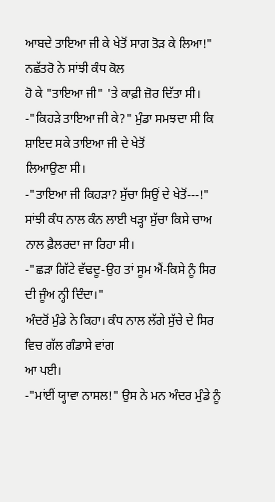ਆਬਦੇ ਤਾਇਆ ਜੀ ਕੇ ਖੇਤੋਂ ਸਾਗ ਤੋੜ ਕੇ ਲਿਆ!" ਨਛੱਤਰੋ ਨੇ ਸਾਂਝੀ ਕੰਧ ਕੋਲ
ਹੋ ਕੇ "ਤਾਇਆ ਜੀ" 'ਤੇ ਕਾਫ਼ੀ ਜ਼ੋਰ ਦਿੱਤਾ ਸੀ।
-"ਕਿਹੜੇ ਤਾਇਆ ਜੀ ਕੇ?" ਮੁੰਡਾ ਸਮਝਦਾ ਸੀ ਕਿ ਸ਼ਾਇਦ ਸਕੇ ਤਾਇਆ ਜੀ ਦੇ ਖੇਤੋਂ
ਲਿਆਉਣਾ ਸੀ।
-"ਤਾਇਆ ਜੀ ਕਿਹੜਾ? ਸੁੱਚਾ ਸਿਉਂ ਦੇ ਖੇਤੋਂ---!"
ਸਾਂਝੀ ਕੰਧ ਨਾਲ ਕੰਨ ਲਾਈ ਖੜ੍ਹਾ ਸੁੱਚਾ ਕਿਸੇ ਚਾਅ ਨਾਲ ਫ਼ੈਲਰਦਾ ਜਾ ਰਿਹਾ ਸੀ।
-"ਛੜਾ ਗਿੱਟੇ ਵੱਢਦੂ-ਉਹ ਤਾਂ ਸੂਮ ਐਂ-ਕਿਸੇ ਨੂੰ ਸਿਰ ਦੀ ਜੂੰਅ ਨ੍ਹੀ ਦਿੰਦਾ।"
ਅੰਦਰੋਂ ਮੁੰਡੇ ਨੇ ਕਿਹਾ। ਕੰਧ ਨਾਲ ਲੱਗੇ ਸੁੱਚੇ ਦੇ ਸਿਰ ਵਿਚ ਗੱਲ ਗੰਡਾਸੇ ਵਾਂਗ
ਆ ਪਈ।
-"ਮਾਂਈਂ ਯ੍ਹਾਵਾ ਨਾਸਲ!" ਉਸ ਨੇ ਮਨ ਅੰਦਰ ਮੁੰਡੇ ਨੂੰ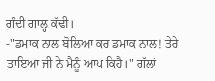ਗੰਦੀ ਗਾਲ੍ਹ ਕੱਢੀ।
-"ਡਮਾਕ ਨਾਲ ਬੋਲਿਆ ਕਰ ਡਮਾਕ ਨਾਲ! ਤੇਰੇ ਤਾਇਆ ਜੀ ਨੇ ਮੈਨੂੰ ਆਪ ਕਿਹੈ।" ਗੱਲਾਂ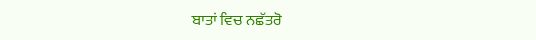ਬਾਤਾਂ ਵਿਚ ਨਛੱਤਰੋ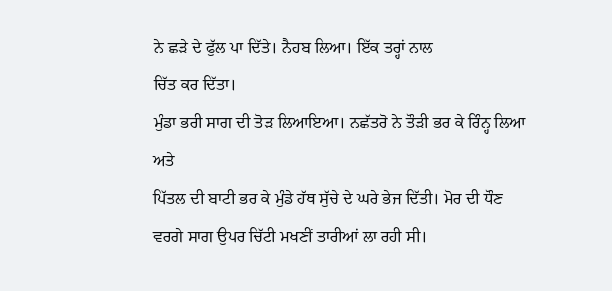ਨੇ ਛੜੇ ਦੇ ਫੁੱਲ ਪਾ ਦਿੱਤੇ। ਨੈਹਬ ਲਿਆ। ਇੱਕ ਤਰ੍ਹਾਂ ਨਾਲ
ਚਿੱਤ ਕਰ ਦਿੱਤਾ।
ਮੁੰਡਾ ਭਰੀ ਸਾਗ ਦੀ ਤੋੜ ਲਿਆਇਆ। ਨਛੱਤਰੋ ਨੇ ਤੌੜੀ ਭਰ ਕੇ ਰਿੰਨ੍ਹ ਲਿਆ ਅਤੇ
ਪਿੱਤਲ ਦੀ ਬਾਟੀ ਭਰ ਕੇ ਮੁੰਡੇ ਹੱਥ ਸੁੱਚੇ ਦੇ ਘਰੇ ਭੇਜ ਦਿੱਤੀ। ਮੋਰ ਦੀ ਧੌਣ
ਵਰਗੇ ਸਾਗ ਉਪਰ ਚਿੱਟੀ ਮਖਣੀਂ ਤਾਰੀਆਂ ਲਾ ਰਹੀ ਸੀ।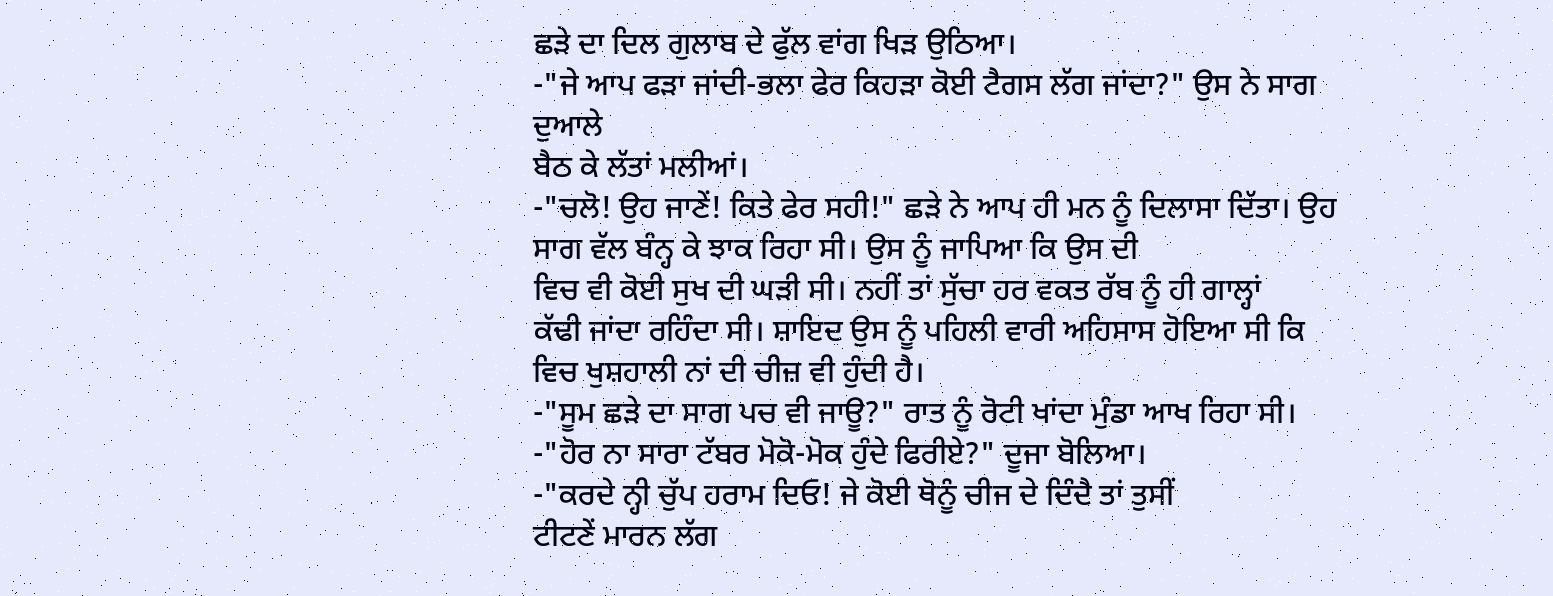ਛੜੇ ਦਾ ਦਿਲ ਗੁਲਾਬ ਦੇ ਫੁੱਲ ਵਾਂਗ ਖਿੜ ਉਠਿਆ।
-"ਜੇ ਆਪ ਫੜਾ ਜਾਂਦੀ-ਭਲਾ ਫੇਰ ਕਿਹੜਾ ਕੋਈ ਟੈਗਸ ਲੱਗ ਜਾਂਦਾ?" ਉਸ ਨੇ ਸਾਗ ਦੁਆਲੇ
ਬੈਠ ਕੇ ਲੱਤਾਂ ਮਲੀਆਂ।
-"ਚਲੋ! ਉਹ ਜਾਣੇਂ! ਕਿਤੇ ਫੇਰ ਸਹੀ!" ਛੜੇ ਨੇ ਆਪ ਹੀ ਮਨ ਨੂੰ ਦਿਲਾਸਾ ਦਿੱਤਾ। ਉਹ
ਸਾਗ ਵੱਲ ਬੰਨ੍ਹ ਕੇ ਝਾਕ ਰਿਹਾ ਸੀ। ਉਸ ਨੂੰ ਜਾਪਿਆ ਕਿ ਉਸ ਦੀ
ਵਿਚ ਵੀ ਕੋਈ ਸੁਖ ਦੀ ਘੜੀ ਸੀ। ਨਹੀਂ ਤਾਂ ਸੁੱਚਾ ਹਰ ਵਕਤ ਰੱਬ ਨੂੰ ਹੀ ਗਾਲ੍ਹਾਂ
ਕੱਢੀ ਜਾਂਦਾ ਰਹਿੰਦਾ ਸੀ। ਸ਼ਾਇਦ ਉਸ ਨੂੰ ਪਹਿਲੀ ਵਾਰੀ ਅਹਿਸਾਸ ਹੋਇਆ ਸੀ ਕਿ
ਵਿਚ ਖੁਸ਼ਹਾਲੀ ਨਾਂ ਦੀ ਚੀਜ਼ ਵੀ ਹੁੰਦੀ ਹੈ।
-"ਸੂਮ ਛੜੇ ਦਾ ਸਾਗ ਪਚ ਵੀ ਜਾਊ?" ਰਾਤ ਨੂੰ ਰੋਟੀ ਖਾਂਦਾ ਮੁੰਡਾ ਆਖ ਰਿਹਾ ਸੀ।
-"ਹੋਰ ਨਾ ਸਾਰਾ ਟੱਬਰ ਮੋਕੋ-ਮੋਕ ਹੁੰਦੇ ਫਿਰੀਏ?" ਦੂਜਾ ਬੋਲਿਆ।
-"ਕਰਦੇ ਨ੍ਹੀ ਚੁੱਪ ਹਰਾਮ ਦਿਓ! ਜੇ ਕੋਈ ਥੋਨੂੰ ਚੀਜ ਦੇ ਦਿੰਦੈ ਤਾਂ ਤੁਸੀਂ
ਟੀਟਣੇਂ ਮਾਰਨ ਲੱਗ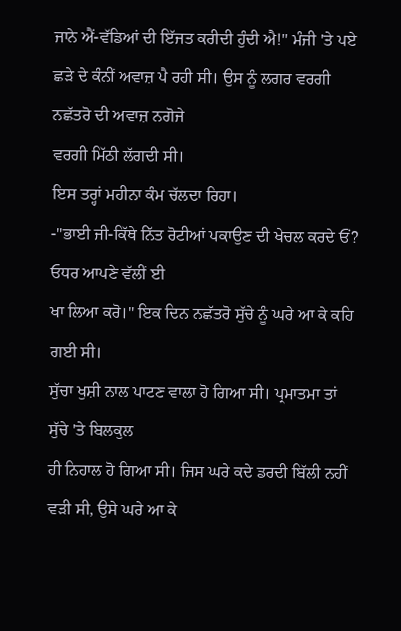ਜਾਨੇ ਐਂ-ਵੱਡਿਆਂ ਦੀ ਇੱਜਤ ਕਰੀਦੀ ਹੁੰਦੀ ਐ!" ਮੰਜੀ 'ਤੇ ਪਏ
ਛੜੇ ਦੇ ਕੰਨੀਂ ਅਵਾਜ਼ ਪੈ ਰਹੀ ਸੀ। ਉਸ ਨੂੰ ਲਗਰ ਵਰਗੀ ਨਛੱਤਰੋ ਦੀ ਅਵਾਜ਼ ਨਗੋਜੇ
ਵਰਗੀ ਮਿੱਠੀ ਲੱਗਦੀ ਸੀ।
ਇਸ ਤਰ੍ਹਾਂ ਮਹੀਨਾ ਕੰਮ ਚੱਲਦਾ ਰਿਹਾ।
-"ਭਾਈ ਜੀ-ਕਿੱਥੇ ਨਿੱਤ ਰੋਟੀਆਂ ਪਕਾਉਣ ਦੀ ਖੇਚਲ ਕਰਦੇ ਓਂ? ਓਧਰ ਆਪਣੇ ਵੱਲੀਂ ਈ
ਖਾ ਲਿਆ ਕਰੋ।" ਇਕ ਦਿਨ ਨਛੱਤਰੋ ਸੁੱਚੇ ਨੂੰ ਘਰੇ ਆ ਕੇ ਕਹਿ ਗਈ ਸੀ।
ਸੁੱਚਾ ਖੁਸ਼ੀ ਨਾਲ ਪਾਟਣ ਵਾਲਾ ਹੋ ਗਿਆ ਸੀ। ਪ੍ਰਮਾਤਮਾ ਤਾਂ ਸੁੱਚੇ 'ਤੇ ਬਿਲਕੁਲ
ਹੀ ਨਿਹਾਲ ਹੋ ਗਿਆ ਸੀ। ਜਿਸ ਘਰੇ ਕਦੇ ਡਰਦੀ ਬਿੱਲੀ ਨਹੀਂ ਵੜੀ ਸੀ, ਉਸੇ ਘਰੇ ਆ ਕੇ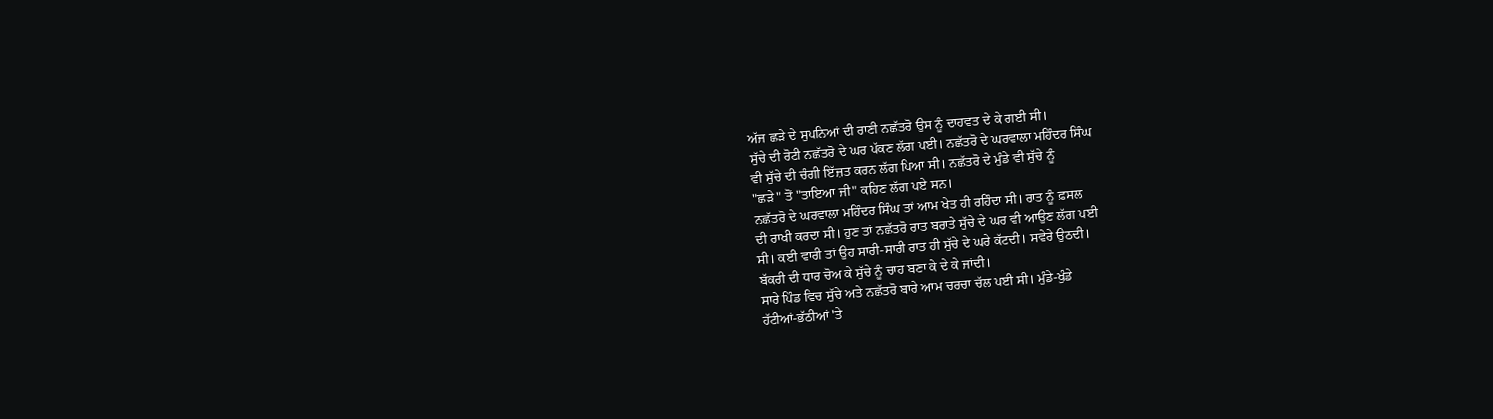ਅੱਜ ਛੜੇ ਦੇ ਸੁਪਨਿਆਂ ਦੀ ਰਾਣੀ ਨਛੱਤਰੋ ਉਸ ਨੂੰ ਦਾਹਵਤ ਦੇ ਕੇ ਗਈ ਸੀ।
ਸੁੱਚੇ ਦੀ ਰੋਟੀ ਨਛੱਤਰੋ ਦੇ ਘਰ ਪੱਕਣ ਲੱਗ ਪਈ। ਨਛੱਤਰੋ ਦੇ ਘਰਵਾਲਾ ਮਹਿੰਦਰ ਸਿੰਘ
ਵੀ ਸੁੱਚੇ ਦੀ ਚੰਗੀ ਇੱਜ਼ਤ ਕਰਨ ਲੱਗ ਪਿਆ ਸੀ। ਨਛੱਤਰੋ ਦੇ ਮੁੰਡੇ ਵੀ ਸੁੱਚੇ ਨੂੰ
"ਛੜੇ" ਤੋਂ "ਤਾਇਆ ਜੀ" ਕਹਿਣ ਲੱਗ ਪਏ ਸਨ।
ਨਛੱਤਰੋ ਦੇ ਘਰਵਾਲਾ ਮਹਿੰਦਰ ਸਿੰਘ ਤਾਂ ਆਮ ਖੇਤ ਹੀ ਰਹਿੰਦਾ ਸੀ। ਰਾਤ ਨੂੰ ਫ਼ਸਲ
ਦੀ ਰਾਖੀ ਕਰਦਾ ਸੀ। ਹੁਣ ਤਾਂ ਨਛੱਤਰੋ ਰਾਤ ਬਰਾਤੇ ਸੁੱਚੇ ਦੇ ਘਰ ਵੀ ਆਉਣ ਲੱਗ ਪਈ
ਸੀ। ਕਈ ਵਾਰੀ ਤਾਂ ਉਹ ਸਾਰੀ-ਸਾਰੀ ਰਾਤ ਹੀ ਸੁੱਚੇ ਦੇ ਘਰੇ ਕੱਟਦੀ। ਸਵੇਰੇ ਉਠਦੀ।
ਬੱਕਰੀ ਦੀ ਧਾਰ ਚੋਅ ਕੇ ਸੁੱਚੇ ਨੂੰ ਚਾਹ ਬਣਾ ਕੇ ਦੇ ਕੇ ਜਾਂਦੀ।
ਸਾਰੇ ਪਿੰਡ ਵਿਚ ਸੁੱਚੇ ਅਤੇ ਨਛੱਤਰੋ ਬਾਰੇ ਆਮ ਚਰਚਾ ਚੱਲ ਪਈ ਸੀ। ਮੁੰਡੇ-ਖੁੰਡੇ
ਹੱਟੀਆਂ-ਭੱਠੀਆਂ 'ਤੇ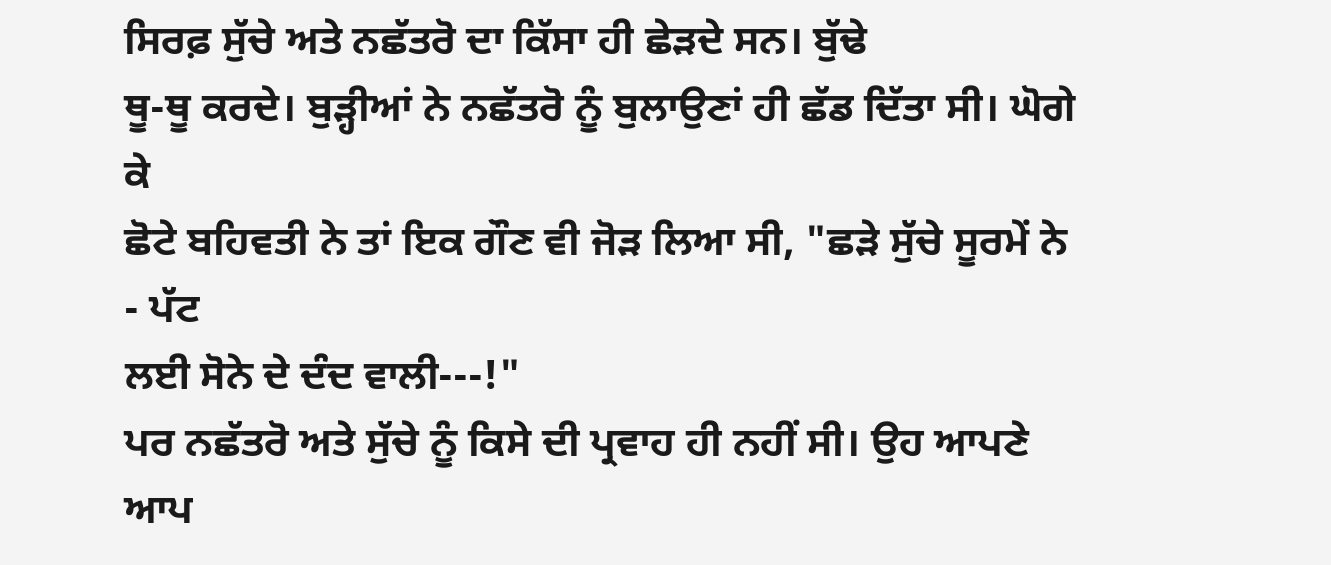ਸਿਰਫ਼ ਸੁੱਚੇ ਅਤੇ ਨਛੱਤਰੋ ਦਾ ਕਿੱਸਾ ਹੀ ਛੇੜਦੇ ਸਨ। ਬੁੱਢੇ
ਥੂ-ਥੂ ਕਰਦੇ। ਬੁੜ੍ਹੀਆਂ ਨੇ ਨਛੱਤਰੋ ਨੂੰ ਬੁਲਾਉਣਾਂ ਹੀ ਛੱਡ ਦਿੱਤਾ ਸੀ। ਘੋਗੇ ਕੇ
ਛੋਟੇ ਬਹਿਵਤੀ ਨੇ ਤਾਂ ਇਕ ਗੌਣ ਵੀ ਜੋੜ ਲਿਆ ਸੀ, "ਛੜੇ ਸੁੱਚੇ ਸੂਰਮੇਂ ਨੇ - ਪੱਟ
ਲਈ ਸੋਨੇ ਦੇ ਦੰਦ ਵਾਲੀ---!"
ਪਰ ਨਛੱਤਰੋ ਅਤੇ ਸੁੱਚੇ ਨੂੰ ਕਿਸੇ ਦੀ ਪ੍ਰਵਾਹ ਹੀ ਨਹੀਂ ਸੀ। ਉਹ ਆਪਣੇ ਆਪ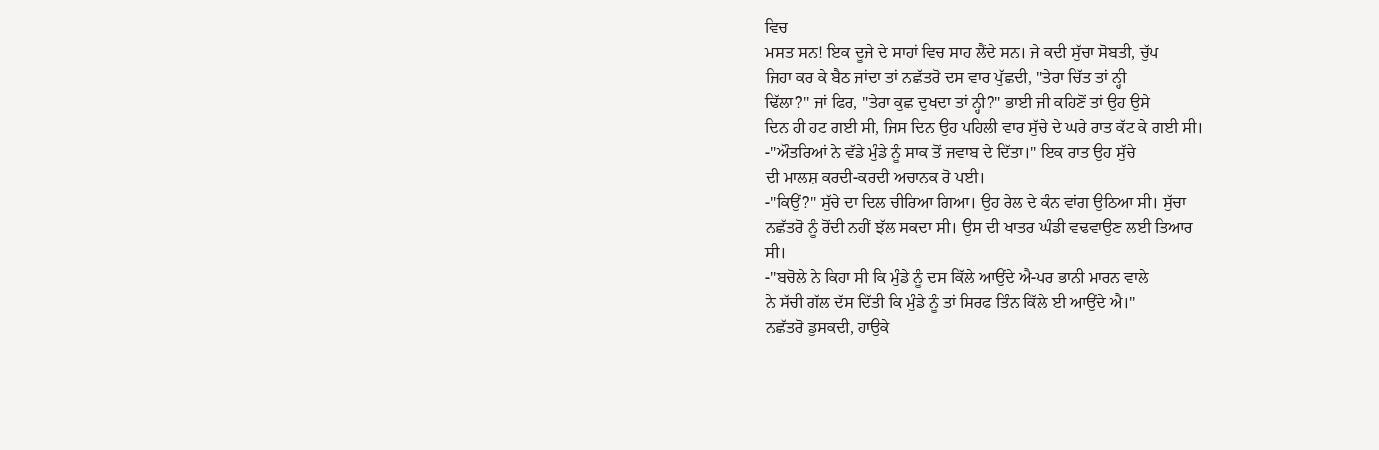ਵਿਚ
ਮਸਤ ਸਨ! ਇਕ ਦੂਜੇ ਦੇ ਸਾਹਾਂ ਵਿਚ ਸਾਹ ਲੈਂਦੇ ਸਨ। ਜੇ ਕਦੀ ਸੁੱਚਾ ਸੋਬਤੀ, ਚੁੱਪ
ਜਿਹਾ ਕਰ ਕੇ ਬੈਠ ਜਾਂਦਾ ਤਾਂ ਨਛੱਤਰੋ ਦਸ ਵਾਰ ਪੁੱਛਦੀ, "ਤੇਰਾ ਚਿੱਤ ਤਾਂ ਨ੍ਹੀ
ਢਿੱਲਾ?" ਜਾਂ ਫਿਰ, "ਤੇਰਾ ਕੁਛ ਦੁਖਦਾ ਤਾਂ ਨ੍ਹੀ?" ਭਾਈ ਜੀ ਕਹਿਣੋਂ ਤਾਂ ਉਹ ਉਸੇ
ਦਿਨ ਹੀ ਹਟ ਗਈ ਸੀ, ਜਿਸ ਦਿਨ ਉਹ ਪਹਿਲੀ ਵਾਰ ਸੁੱਚੇ ਦੇ ਘਰੇ ਰਾਤ ਕੱਟ ਕੇ ਗਈ ਸੀ।
-"ਔਤਰਿਆਂ ਨੇ ਵੱਡੇ ਮੁੰਡੇ ਨੂੰ ਸਾਕ ਤੋਂ ਜਵਾਬ ਦੇ ਦਿੱਤਾ।" ਇਕ ਰਾਤ ਉਹ ਸੁੱਚੇ
ਦੀ ਮਾਲਸ਼ ਕਰਦੀ-ਕਰਦੀ ਅਚਾਨਕ ਰੋ ਪਈ।
-"ਕਿਉਂ?" ਸੁੱਚੇ ਦਾ ਦਿਲ ਚੀਰਿਆ ਗਿਆ। ਉਹ ਰੇਲ ਦੇ ਕੰਨ ਵਾਂਗ ਉਠਿਆ ਸੀ। ਸੁੱਚਾ
ਨਛੱਤਰੋ ਨੂੰ ਰੋਂਦੀ ਨਹੀਂ ਝੱਲ ਸਕਦਾ ਸੀ। ਉਸ ਦੀ ਖਾਤਰ ਘੰਡੀ ਵਢਵਾਉਣ ਲਈ ਤਿਆਰ
ਸੀ।
-"ਬਚੋਲੇ ਨੇ ਕਿਹਾ ਸੀ ਕਿ ਮੁੰਡੇ ਨੂੰ ਦਸ ਕਿੱਲੇ ਆਉਂਦੇ ਐ-ਪਰ ਭਾਨੀ ਮਾਰਨ ਵਾਲੇ
ਨੇ ਸੱਚੀ ਗੱਲ ਦੱਸ ਦਿੱਤੀ ਕਿ ਮੁੰਡੇ ਨੂੰ ਤਾਂ ਸਿਰਫ ਤਿੰਨ ਕਿੱਲੇ ਈ ਆਉਂਦੇ ਐ।"
ਨਛੱਤਰੋ ਡੁਸਕਦੀ, ਹਾਉਕੇ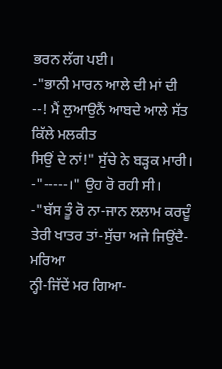ਭਰਨ ਲੱਗ ਪਈ।
-"ਭਾਨੀ ਮਾਰਨ ਆਲੇ ਦੀ ਮਾਂ ਦੀ --! ਮੈਂ ਲੁਆਉਨੈਂ ਆਬਦੇ ਆਲੇ ਸੱਤ ਕਿੱਲੇ ਮਲਕੀਤ
ਸਿਉਂ ਦੇ ਨਾਂ!" ਸੁੱਚੇ ਨੇ ਬੜ੍ਹਕ ਮਾਰੀ।
-"-----।" ਉਹ ਰੋ ਰਹੀ ਸੀ।
-"ਬੱਸ ਤੂੰ ਰੋ ਨਾ-ਜਾਨ ਲਲਾਮ ਕਰਦੂੰ ਤੇਰੀ ਖਾਤਰ ਤਾਂ-ਸੁੱਚਾ ਅਜੇ ਜਿਉਂਦੈ-ਮਰਿਆ
ਨ੍ਹੀ-ਜਿੱਦੇਂ ਮਰ ਗਿਆ-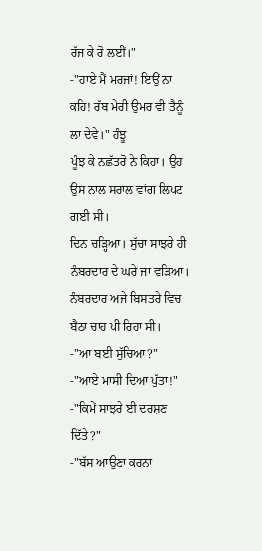ਰੱਜ ਕੇ ਰੋ ਲਈਂ।"
-"ਹਾਏ ਮੈਂ ਮਰਜਾਂ! ਇਉਂ ਨਾ ਕਹਿ! ਰੱਬ ਮੇਰੀ ਉਮਰ ਵੀ ਤੈਨੂੰ ਲਾ ਦੇਵੇ।" ਹੰਝੂ
ਪੂੰਝ ਕੇ ਨਛੱਤਰੋ ਨੇ ਕਿਹਾ। ਉਹ ਉਸ ਨਾਲ ਸਰਾਲ ਵਾਂਗ ਲਿਪਟ ਗਈ ਸੀ।
ਦਿਨ ਚੜ੍ਹਿਆ। ਸੁੱਚਾ ਸਾਝਰੇ ਹੀ ਨੰਬਰਦਾਰ ਦੇ ਘਰੇ ਜਾ ਵੜਿਆ।
ਨੰਬਰਦਾਰ ਅਜੇ ਬਿਸਤਰੇ ਵਿਚ ਬੈਠਾ ਚਾਹ ਪੀ ਰਿਹਾ ਸੀ।
-"ਆ ਬਈ ਸੁੱਚਿਆ?"
-"ਆਏ ਮਾਸੀ ਦਿਆ ਪੁੱਤਾ!"
-"ਕਿਮੇਂ ਸਾਝਰੇ ਈ ਦਰਸ਼ਣ ਦਿੱਤੇ?"
-"ਬੱਸ ਆਉਣਾ ਕਰਨਾ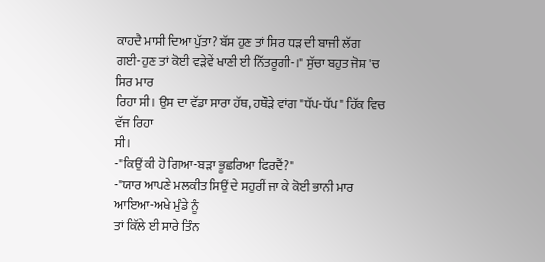ਕਾਹਦੈ ਮਾਸੀ ਦਿਆ ਪੁੱਤਾ? ਬੱਸ ਹੁਣ ਤਾਂ ਸਿਰ ਧੜ ਦੀ ਬਾਜੀ ਲੱਗ
ਗਈ-ਹੁਣ ਤਾਂ ਕੋਈ ਵੜੇਵੇਂ ਖਾਣੀ ਈ ਨਿੱਤਰੂਗੀ-।" ਸੁੱਚਾ ਬਹੁਤ ਜੋਸ਼ 'ਚ ਸਿਰ ਮਾਰ
ਰਿਹਾ ਸੀ। ਉਸ ਦਾ ਵੱਡਾ ਸਾਰਾ ਹੱਥ, ਹਥੌੜੇ ਵਾਂਗ "ਧੱਪ-ਧੱਪ" ਹਿੱਕ ਵਿਚ ਵੱਜ ਰਿਹਾ
ਸੀ।
-"ਕਿਉਂ ਕੀ ਹੋ ਗਿਆ-ਬੜਾ ਭੂਛਰਿਆ ਫਿਰਦੈਂ?"
-"ਯਾਰ ਆਪਣੇ ਮਲਕੀਤ ਸਿਉਂ ਦੇ ਸਹੁਰੀਂ ਜਾ ਕੇ ਕੋਈ ਭਾਨੀ ਮਾਰ ਆਇਆ-ਅਖੇ ਮੁੰਡੇ ਨੂੰ
ਤਾਂ ਕਿੱਲੇ ਈ ਸਾਰੇ ਤਿੰਨ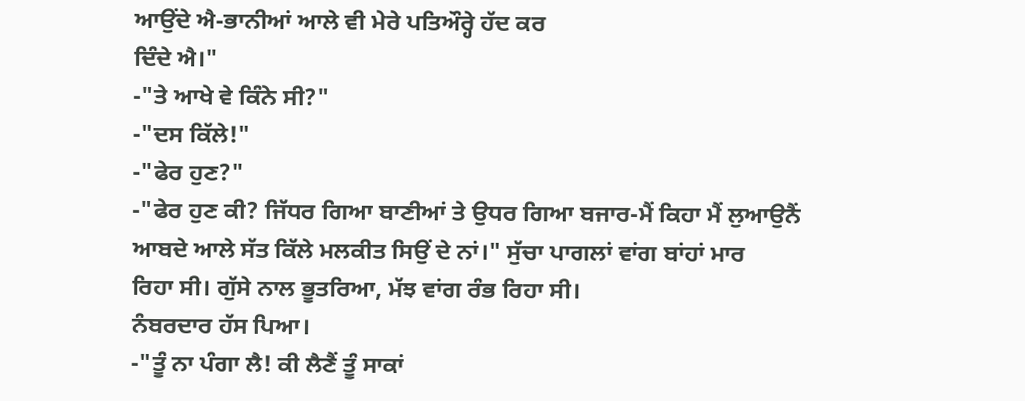ਆਉਂਦੇ ਐ-ਭਾਨੀਆਂ ਆਲੇ ਵੀ ਮੇਰੇ ਪਤਿਔਰ੍ਹੇ ਹੱਦ ਕਰ
ਦਿੰਦੇ ਐ।"
-"ਤੇ ਆਖੇ ਵੇ ਕਿੰਨੇ ਸੀ?"
-"ਦਸ ਕਿੱਲੇ!"
-"ਫੇਰ ਹੁਣ?"
-"ਫੇਰ ਹੁਣ ਕੀ? ਜਿੱਧਰ ਗਿਆ ਬਾਣੀਆਂ ਤੇ ਉਧਰ ਗਿਆ ਬਜਾਰ-ਮੈਂ ਕਿਹਾ ਮੈਂ ਲੁਆਉਨੈਂ
ਆਬਦੇ ਆਲੇ ਸੱਤ ਕਿੱਲੇ ਮਲਕੀਤ ਸਿਉਂ ਦੇ ਨਾਂ।" ਸੁੱਚਾ ਪਾਗਲਾਂ ਵਾਂਗ ਬਾਂਹਾਂ ਮਾਰ
ਰਿਹਾ ਸੀ। ਗੁੱਸੇ ਨਾਲ ਭੂਤਰਿਆ, ਮੱਝ ਵਾਂਗ ਰੰਭ ਰਿਹਾ ਸੀ।
ਨੰਬਰਦਾਰ ਹੱਸ ਪਿਆ।
-"ਤੂੰ ਨਾ ਪੰਗਾ ਲੈ! ਕੀ ਲੈਣੈਂ ਤੂੰ ਸਾਕਾਂ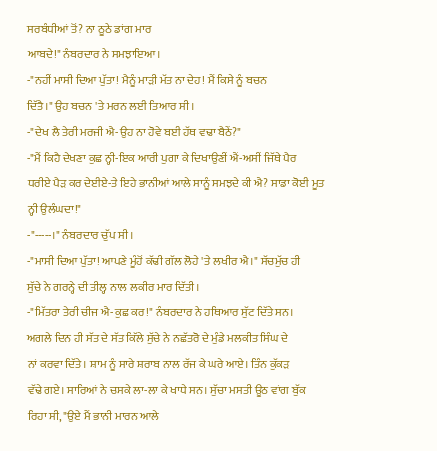ਸਰਬੰਧੀਆਂ ਤੋਂ? ਨਾ ਠੂਠੇ ਡਾਂਗ ਮਾਰ
ਆਬਦੇ!" ਨੰਬਰਦਾਰ ਨੇ ਸਮਝਾਇਆ।
-"ਨਹੀਂ ਮਾਸੀ ਦਿਆ ਪੁੱਤਾ! ਮੈਨੂੰ ਮਾੜੀ ਮੱਤ ਨਾ ਦੇਹ! ਮੈਂ ਕਿਸੇ ਨੂੰ ਬਚਨ
ਦਿੱਤੈ।" ਉਹ ਬਚਨ 'ਤੇ ਮਰਨ ਲਈ ਤਿਆਰ ਸੀ।
-"ਦੇਖ ਲੈ ਤੇਰੀ ਮਰਜੀ ਐ-ਉਹ ਨਾ ਹੋਵੇ ਬਈ ਹੱਥ ਵਢਾ ਬੈਠੇਂ?"
-"ਮੈਂ ਕਿਹੈ ਦੇਖਣਾ ਕੁਛ ਨ੍ਹੀ-ਇਕ ਆਰੀ ਪੁਗਾ ਕੇ ਦਿਖਾਉਣੀਂ ਐਂ-ਅਸੀਂ ਜਿੱਥੇ ਪੈਰ
ਧਰੀਏ ਪੈੜ ਕਰ ਦੇਈਏ-ਤੇ ਇਹੇ ਭਾਨੀਆਂ ਆਲੇ ਸਾਨੂੰ ਸਮਝਦੇ ਕੀ ਐ? ਸਾਡਾ ਕੋਈ ਮੂਤ
ਨ੍ਹੀ ਉਲੰਘਦਾ!"
-"-----।" ਨੰਬਰਦਾਰ ਚੁੱਪ ਸੀ।
-"ਮਾਸੀ ਦਿਆ ਪੁੱਤਾ! ਆਪਣੇ ਮੂੰਹੋਂ ਕੱਢੀ ਗੱਲ ਲੋਹੇ 'ਤੇ ਲਖੀਰ ਐ।" ਸੱਚਮੁੱਚ ਹੀ
ਸੁੱਚੇ ਨੇ ਗਰਨ੍ਹੇ ਦੀ ਤੀਲ੍ਹ ਨਾਲ ਲਕੀਰ ਮਾਰ ਦਿੱਤੀ।
-"ਮਿੱਤਰਾ ਤੇਰੀ ਚੀਜ ਐ-ਕੁਛ ਕਰ!" ਨੰਬਰਦਾਰ ਨੇ ਹਥਿਆਰ ਸੁੱਟ ਦਿੱਤੇ ਸਨ।
ਅਗਲੇ ਦਿਨ ਹੀ ਸੱਤ ਦੇ ਸੱਤ ਕਿੱਲੇ ਸੁੱਚੇ ਨੇ ਨਛੱਤਰੋ ਦੇ ਮੁੰਡੇ ਮਲਕੀਤ ਸਿੰਘ ਦੇ
ਨਾਂ ਕਰਵਾ ਦਿੱਤੇ। ਸ਼ਾਮ ਨੂੰ ਸਾਰੇ ਸ਼ਰਾਬ ਨਾਲ ਰੱਜ ਕੇ ਘਰੇ ਆਏ। ਤਿੰਨ ਕੁੱਕੜ
ਵੱਢੇ ਗਏ। ਸਾਰਿਆਂ ਨੇ ਚਸਕੇ ਲਾ-ਲਾ ਕੇ ਖਾਧੇ ਸਨ। ਸੁੱਚਾ ਮਸਤੀ ਊਠ ਵਾਂਗ ਬੁੱਕ
ਰਿਹਾ ਸੀ, "ਉਏ ਮੈਂ ਭਾਨੀ ਮਾਰਨ ਆਲੇ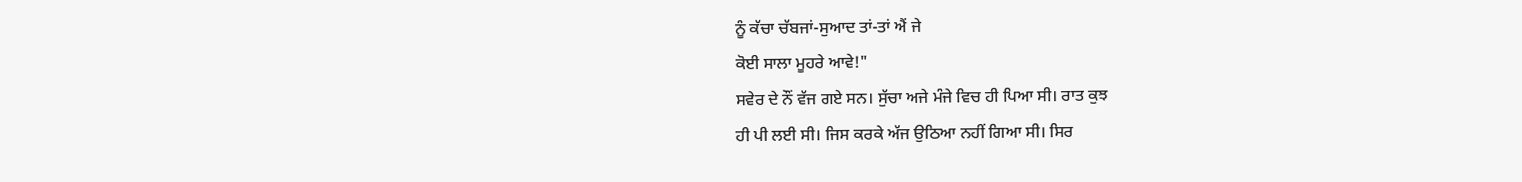ਨੂੰ ਕੱਚਾ ਚੱਬਜਾਂ-ਸੁਆਦ ਤਾਂ-ਤਾਂ ਐਂ ਜੇ
ਕੋਈ ਸਾਲਾ ਮੂਹਰੇ ਆਵੇ!"
ਸਵੇਰ ਦੇ ਨੌਂ ਵੱਜ ਗਏ ਸਨ। ਸੁੱਚਾ ਅਜੇ ਮੰਜੇ ਵਿਚ ਹੀ ਪਿਆ ਸੀ। ਰਾਤ ਕੁਝ
ਹੀ ਪੀ ਲਈ ਸੀ। ਜਿਸ ਕਰਕੇ ਅੱਜ ਉਠਿਆ ਨਹੀਂ ਗਿਆ ਸੀ। ਸਿਰ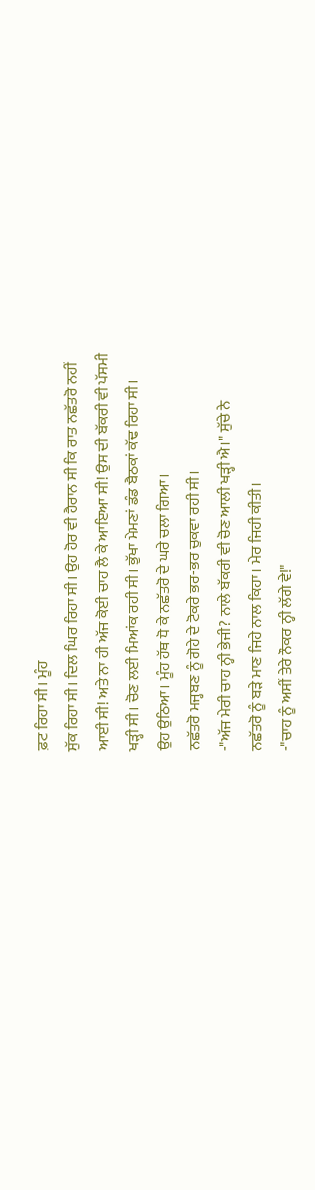ਫ਼ਟ ਰਿਹਾ ਸੀ। ਮੂੰਹ
ਸੁੱਕ ਰਿਹਾ ਸੀ। ਦਿਲ ਘਿਰ ਰਿਹਾ ਸੀ। ਉਹ ਹੋਰ ਵੀ ਹੈਰਾਨ ਸੀ ਕਿ ਰਾਤ ਨਛੱਤਰੋ ਨਹੀਂ
ਆਈ ਸੀ! ਅਤੇ ਨਾ ਹੀ ਅੱਜ ਕੋਈ ਚਾਹ ਲੈ ਕੇ ਆਇਆ ਸੀ! ਉਸ ਦੀ ਬੱਕਰੀ ਵੀ ਪੱਸਮੀ
ਖੜ੍ਹੀ ਸੀ। ਚੋਣ ਲਈ ਮਿਆਂਕ ਰਹੀ ਸੀ। ਭੁੱਖਾ ਮੇਮਣਾਂ ਡੰਡ ਬੈਠਕਾਂ ਕੱਢ ਰਿਹਾ ਸੀ।
ਉਹ ਉਠਿਆ। ਮੂੰਹ ਹੱਥ ਧੋ ਕੇ ਨਛੱਤਰੋ ਦੇ ਘਰੇ ਚਲਾ ਗਿਆ।
ਨਛੱਤਰੋ ਮਜ੍ਹਬਣ ਨੂੰ ਗੋਹੇ ਦੇ ਟੋਕਰੇ ਭਰ-ਭਰ ਚੁਕਵਾ ਰਹੀ ਸੀ।
-"ਅੱਜ ਮੇਰੀ ਚਾਹ ਨ੍ਹੀ ਭੇਜੀ? ਨਾਲੇ ਬੱਕਰੀ ਵੀ ਚੋਣ ਆਲੀ ਖੜ੍ਹੀ ਐ।" ਸੁੱਚੇ ਨੇ
ਨਛੱਤਰੋ ਨੂੰ ਬੜੇ ਮਾਣ ਜਿਹੇ ਨਾਲ ਕਿਹਾ। ਮੇਰ ਜਿਹੀ ਕੀਤੀ।
-"ਚਾਹ ਨੂੰ ਅਸੀਂ ਤੇਰੇ ਨੌਕਰ ਨ੍ਹੀ ਲੱਗੇ ਵੇ!"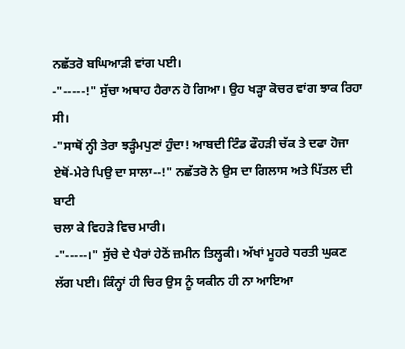ਨਛੱਤਰੋ ਬਘਿਆੜੀ ਵਾਂਗ ਪਈ।
-"-----!" ਸੁੱਚਾ ਅਥਾਹ ਹੈਰਾਨ ਹੋ ਗਿਆ। ਉਹ ਖੜ੍ਹਾ ਕੋਚਰ ਵਾਂਗ ਝਾਕ ਰਿਹਾ ਸੀ।
-"ਸਾਥੋਂ ਨ੍ਹੀ ਤੇਰਾ ਝੜ੍ਹੰਮਪੁਣਾਂ ਹੁੰਦਾ! ਆਬਦੀ ਟਿੰਡ ਫੌਹੜੀ ਚੱਕ ਤੇ ਦਫਾ ਹੋਜਾ
ਏਥੋਂ-ਮੇਰੇ ਪਿਉ ਦਾ ਸਾਲਾ--!" ਨਛੱਤਰੋ ਨੇ ਉਸ ਦਾ ਗਿਲਾਸ ਅਤੇ ਪਿੱਤਲ ਦੀ ਬਾਟੀ
ਚਲਾ ਕੇ ਵਿਹੜੇ ਵਿਚ ਮਾਰੀ।
-"-----।" ਸੁੱਚੇ ਦੇ ਪੈਰਾਂ ਹੇਠੋਂ ਜ਼ਮੀਨ ਤਿਲ੍ਹਕੀ। ਅੱਖਾਂ ਮੂਹਰੇ ਧਰਤੀ ਘੁਕਣ
ਲੱਗ ਪਈ। ਕਿੰਨ੍ਹਾਂ ਹੀ ਚਿਰ ਉਸ ਨੂੰ ਯਕੀਨ ਹੀ ਨਾ ਆਇਆ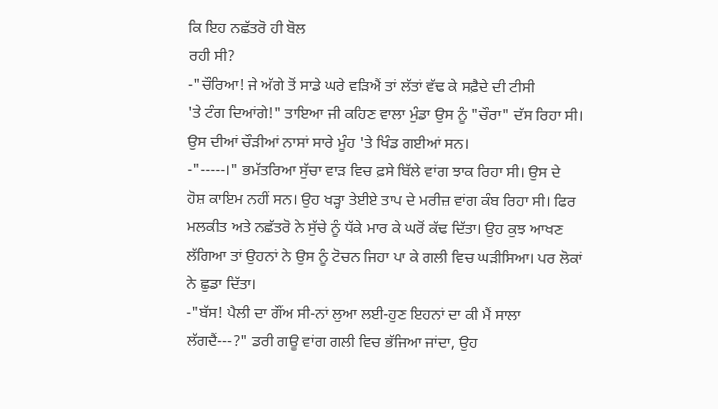ਕਿ ਇਹ ਨਛੱਤਰੋ ਹੀ ਬੋਲ
ਰਹੀ ਸੀ?
-"ਚੌਰਿਆ! ਜੇ ਅੱਗੇ ਤੋਂ ਸਾਡੇ ਘਰੇ ਵੜਿਐਂ ਤਾਂ ਲੱਤਾਂ ਵੱਢ ਕੇ ਸਫ਼ੈਦੇ ਦੀ ਟੀਸੀ
'ਤੇ ਟੰਗ ਦਿਆਂਗੇ!" ਤਾਇਆ ਜੀ ਕਹਿਣ ਵਾਲਾ ਮੁੰਡਾ ਉਸ ਨੂੰ "ਚੌਰਾ" ਦੱਸ ਰਿਹਾ ਸੀ।
ਉਸ ਦੀਆਂ ਚੌੜੀਆਂ ਨਾਸਾਂ ਸਾਰੇ ਮੂੰਹ 'ਤੇ ਖਿੰਡ ਗਈਆਂ ਸਨ।
-"-----।" ਭਮੱਤਰਿਆ ਸੁੱਚਾ ਵਾੜ ਵਿਚ ਫ਼ਸੇ ਬਿੱਲੇ ਵਾਂਗ ਝਾਕ ਰਿਹਾ ਸੀ। ਉਸ ਦੇ
ਹੋਸ਼ ਕਾਇਮ ਨਹੀਂ ਸਨ। ਉਹ ਖੜ੍ਹਾ ਤੇਈਏ ਤਾਪ ਦੇ ਮਰੀਜ਼ ਵਾਂਗ ਕੰਬ ਰਿਹਾ ਸੀ। ਫਿਰ
ਮਲਕੀਤ ਅਤੇ ਨਛੱਤਰੋ ਨੇ ਸੁੱਚੇ ਨੂੰ ਧੱਕੇ ਮਾਰ ਕੇ ਘਰੋਂ ਕੱਢ ਦਿੱਤਾ। ਉਹ ਕੁਝ ਆਖਣ
ਲੱਗਿਆ ਤਾਂ ਉਹਨਾਂ ਨੇ ਉਸ ਨੂੰ ਟੋਚਨ ਜਿਹਾ ਪਾ ਕੇ ਗਲੀ ਵਿਚ ਘੜੀਸਿਆ। ਪਰ ਲੋਕਾਂ
ਨੇ ਛੁਡਾ ਦਿੱਤਾ।
-"ਬੱਸ! ਪੈਲੀ ਦਾ ਗੌਂਅ ਸੀ-ਨਾਂ ਲੁਆ ਲਈ-ਹੁਣ ਇਹਨਾਂ ਦਾ ਕੀ ਮੈਂ ਸਾਲਾ
ਲੱਗਦੈਂ---?" ਡਰੀ ਗਊ ਵਾਂਗ ਗਲੀ ਵਿਚ ਭੱਜਿਆ ਜਾਂਦਾ, ਉਹ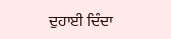ਦੁਹਾਈ ਦਿੰਦਾ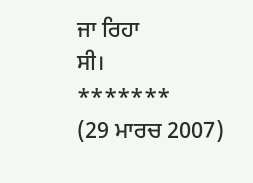ਜਾ ਰਿਹਾ
ਸੀ।
*******
(29 ਮਾਰਚ 2007)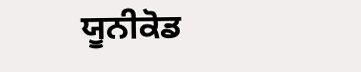ਯੂਨੀਕੋਡ